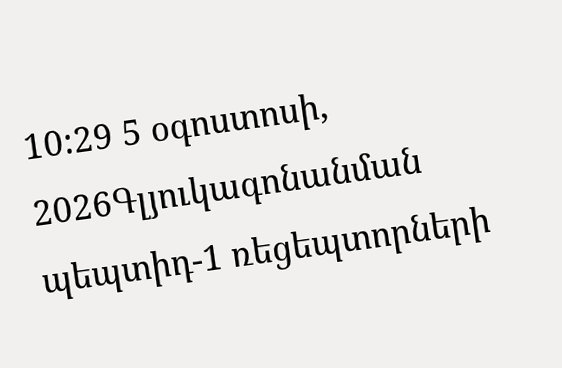10:29 5 օգոստոսի, 2026Գլյուկագոնանման պեպտիդ-1 ռեցեպտորների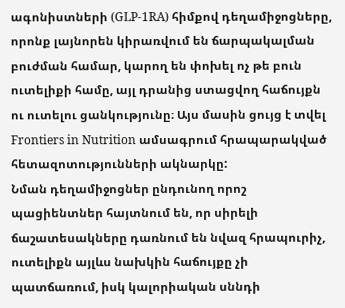ագոնիստների (GLP-1RA) հիմքով դեղամիջոցները, որոնք լայնորեն կիրառվում են ճարպակալման բուժման համար, կարող են փոխել ոչ թե բուն ուտելիքի համը, այլ դրանից ստացվող հաճույքն ու ուտելու ցանկությունը։ Այս մասին ցույց է տվել Frontiers in Nutrition ամսագրում հրապարակված հետազոտությունների ակնարկը:
Նման դեղամիջոցներ ընդունող որոշ պացիենտներ հայտնում են, որ սիրելի ճաշատեսակները դառնում են նվազ հրապուրիչ, ուտելիքն այլևս նախկին հաճույքը չի պատճառում, իսկ կալորիական սննդի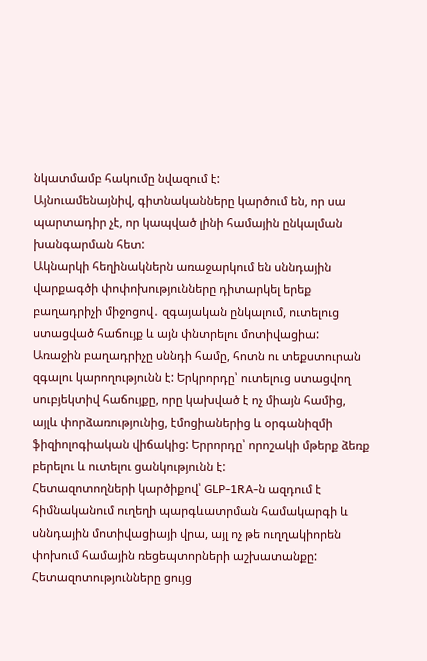նկատմամբ հակումը նվազում է:
Այնուամենայնիվ, գիտնականները կարծում են, որ սա պարտադիր չէ, որ կապված լինի համային ընկալման խանգարման հետ:
Ակնարկի հեղինակներն առաջարկում են սննդային վարքագծի փոփոխությունները դիտարկել երեք բաղադրիչի միջոցով․ զգայական ընկալում, ուտելուց ստացված հաճույք և այն փնտրելու մոտիվացիա:
Առաջին բաղադրիչը սննդի համը, հոտն ու տեքստուրան զգալու կարողությունն է: Երկրորդը՝ ուտելուց ստացվող սուբյեկտիվ հաճույքը, որը կախված է ոչ միայն համից, այլև փորձառությունից, էմոցիաներից և օրգանիզմի ֆիզիոլոգիական վիճակից: Երրորդը՝ որոշակի մթերք ձեռք բերելու և ուտելու ցանկությունն է:
Հետազոտողների կարծիքով՝ GLP-1RA-ն ազդում է հիմնականում ուղեղի պարգևատրման համակարգի և սննդային մոտիվացիայի վրա, այլ ոչ թե ուղղակիորեն փոխում համային ռեցեպտորների աշխատանքը: Հետազոտությունները ցույց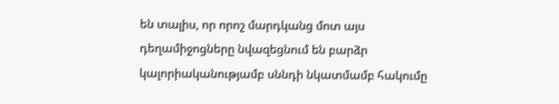են տալիս, որ որոշ մարդկանց մոտ այս դեղամիջոցները նվազեցնում են բարձր կալորիականությամբ սննդի նկատմամբ հակումը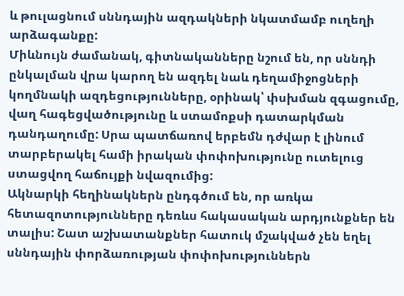և թուլացնում սննդային ազդակների նկատմամբ ուղեղի արձագանքը:
Միևնույն ժամանակ, գիտնականները նշում են, որ սննդի ընկալման վրա կարող են ազդել նաև դեղամիջոցների կողմնակի ազդեցությունները, օրինակ՝ փսխման զգացումը, վաղ հագեցվածությունը և ստամոքսի դատարկման դանդաղումը: Սրա պատճառով երբեմն դժվար է լինում տարբերակել համի իրական փոփոխությունը ուտելուց ստացվող հաճույքի նվազումից:
Ակնարկի հեղինակներն ընդգծում են, որ առկա հետազոտությունները դեռևս հակասական արդյունքներ են տալիս: Շատ աշխատանքներ հատուկ մշակված չեն եղել սննդային փորձառության փոփոխություններն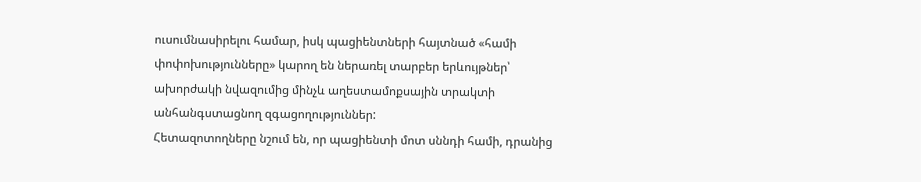ուսումնասիրելու համար, իսկ պացիենտների հայտնած «համի փոփոխությունները» կարող են ներառել տարբեր երևույթներ՝ ախորժակի նվազումից մինչև աղեստամոքսային տրակտի անհանգստացնող զգացողություններ:
Հետազոտողները նշում են, որ պացիենտի մոտ սննդի համի, դրանից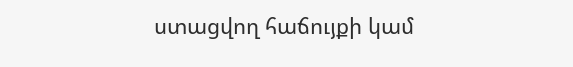ստացվող հաճույքի կամ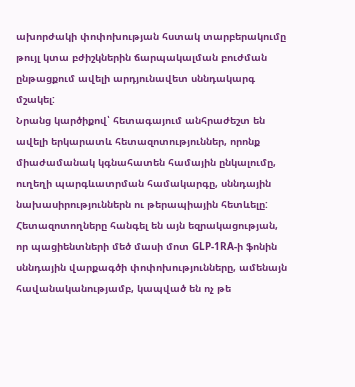ախորժակի փոփոխության հստակ տարբերակումը թույլ կտա բժիշկներին ճարպակալման բուժման ընթացքում ավելի արդյունավետ սննդակարգ մշակել:
Նրանց կարծիքով՝ հետագայում անհրաժեշտ են ավելի երկարատև հետազոտություններ, որոնք միաժամանակ կգնահատեն համային ընկալումը, ուղեղի պարգևատրման համակարգը, սննդային նախասիրություններն ու թերապիային հետևելը:
Հետազոտողները հանգել են այն եզրակացության, որ պացիենտների մեծ մասի մոտ GLP-1RA-ի ֆոնին սննդային վարքագծի փոփոխությունները, ամենայն հավանականությամբ, կապված են ոչ թե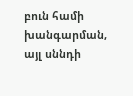բուն համի խանգարման, այլ սննդի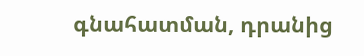գնահատման, դրանից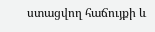ստացվող հաճույքի և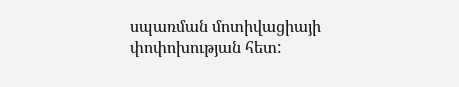սպառման մոտիվացիայի փոփոխության հետ: